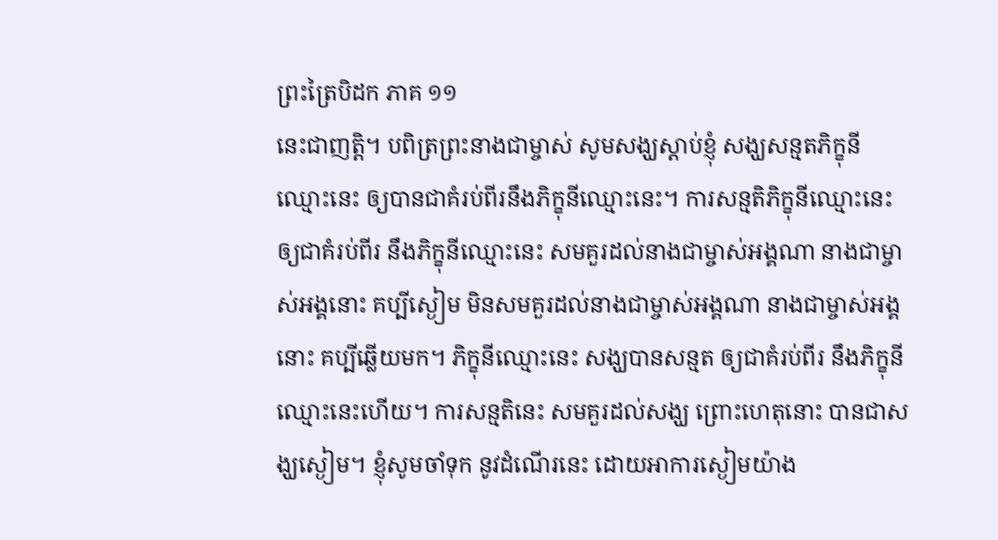ព្រះត្រៃបិដក ភាគ ១១
នេះជាញត្តិ។ បពិត្រព្រះនាងជាម្ចាស់ សូមសង្ឃស្តាប់ខ្ញុំ សង្ឃសន្មតភិក្ខុនីឈ្មោះនេះ ឲ្យបានជាគំរប់ពីរនឹងភិក្ខុនីឈ្មោះនេះ។ ការសន្មតិភិក្ខុនីឈ្មោះនេះ ឲ្យជាគំរប់ពីរ នឹងភិក្ខុនីឈ្មោះនេះ សមគួរដល់នាងជាម្ចាស់អង្គណា នាងជាម្ចាស់អង្គនោះ គប្បីស្ងៀម មិនសមគួរដល់នាងជាម្ចាស់អង្គណា នាងជាម្ចាស់អង្គនោះ គប្បីឆ្លើយមក។ ភិក្ខុនីឈ្មោះនេះ សង្ឃបានសន្មត ឲ្យជាគំរប់ពីរ នឹងភិក្ខុនីឈ្មោះនេះហើយ។ ការសន្មតិនេះ សមគួរដល់សង្ឃ ព្រោះហេតុនោះ បានជាសង្ឃស្ងៀម។ ខ្ញុំសូមចាំទុក នូវដំណើរនេះ ដោយអាការស្ងៀមយ៉ាង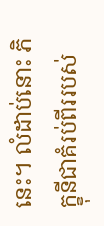នេះ។ លំដាប់នោះ ភិក្ខុនីជាគំរប់ពីររបស់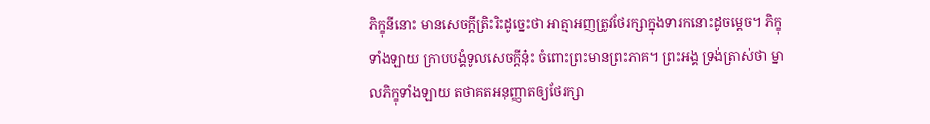ភិក្ខុនីនោះ មានសេចក្តីត្រិះរិះដូច្នេះថា អាត្មាអញត្រូវថែរក្សាក្នុងទារកនោះដូចម្តេច។ ភិក្ខុទាំងឡាយ ក្រាបបង្គំទូលសេចក្តីនុ៎ះ ចំពោះព្រះមានព្រះភាគ។ ព្រះអង្គ ទ្រង់ត្រាស់ថា ម្នាលភិក្ខុទាំងឡាយ តថាគតអនុញ្ញាតឲ្យថែរក្សា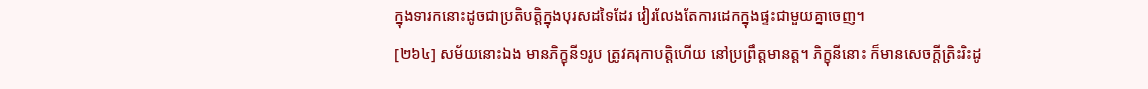ក្នុងទារកនោះដូចជាប្រតិបត្តិក្នុងបុរសដទៃដែរ វៀរលែងតែការដេកក្នុងផ្ទះជាមួយគ្នាចេញ។
[២៦៤] សម័យនោះឯង មានភិក្ខុនី១រូប ត្រូវគរុកាបត្តិហើយ នៅប្រព្រឹត្តមានត្ត។ ភិក្ខុនីនោះ ក៏មានសេចក្តីត្រិះរិះដូ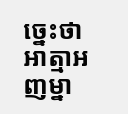ច្នេះថា អាត្មាអញម្នា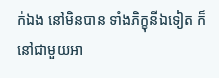ក់ឯង នៅមិនបាន ទាំងភិក្ខុនីឯទៀត ក៏នៅជាមួយអា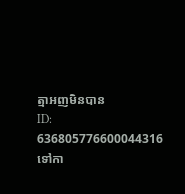ត្មាអញមិនបាន
ID: 636805776600044316
ទៅកា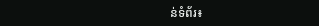ន់ទំព័រ៖